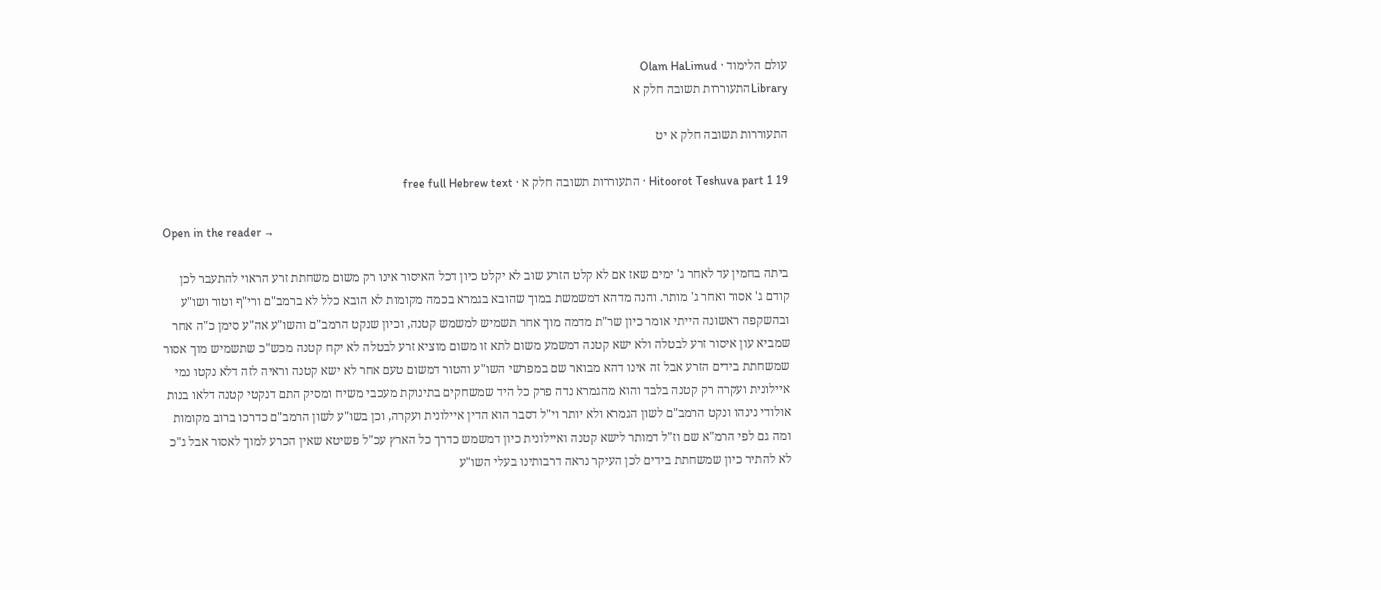עולם הלימוד · Olam HaLimud
Libraryהתעוררות תשובה חלק א

התעוררות תשובה חלק א יט

Hitoorot Teshuva part 1 19 · התעוררות תשובה חלק א · free full Hebrew text

Open in the reader →

ביתה בחמין עד לאחר ג' ימים שאז אם לא קלט הזרע שוב לא יקלט כיון דכל האיסור אינו רק משום משחתת זרע הראוי להתעבר לכן קודם ג' אסור ואחר ג' מותר. והנה מדהא דמשמשת במוך שהובא בגמרא בכמה מקומות לא הובא כלל לא ברמב"ם ורי"ף וטור ושו"ע ובהשקפה ראשונה הייתי אומר כיון שר"ת מדמה מוך אחר תשמיש למשמש קטנה, וכיון שנקט הרמב"ם והשו"ע אה"ע סימן כ"ה אחר שמביא עון איסור זרע לבטלה ולא ישא קטנה דמשמע משום לתא זו משום מוציא זרע לבטלה לא יקח קטנה מכש"כ שתשמיש מוך אסור שמשחתת בידים הזרע אבל זה אינו דהא מבואר שם במפרשי השו"ע והטור דמשום טעם אחר לא ישא קטנה וראיה לזה דלא נקטו נמי איילונית ועקרה רק קטנה בלבד והוא מהגמרא נדה פרק כל היד שמשחקים בתינוקת מעכבי משיח ומסיק התם דנקטי קטנה דלאו בנות אולודי נינהו ונקט הרמב"ם לשון הגמרא ולא יותר וי"ל דסבר הוא הדין איילונית ועקרה, וכן בשו"ע לשון הרמב"ם כדרכו ברוב מקומות ומה גם לפי הרמ"א שם וז"ל דמותר לישא קטנה ואיילונית כיון דמשמש כדרך כל הארץ עכ"ל פשיטא שאין הכרע למוך לאסור אבל ג"כ לא להתיר כיון שמשחתת בידים לכן העיקר נראה דרבותינו בעלי השו"ע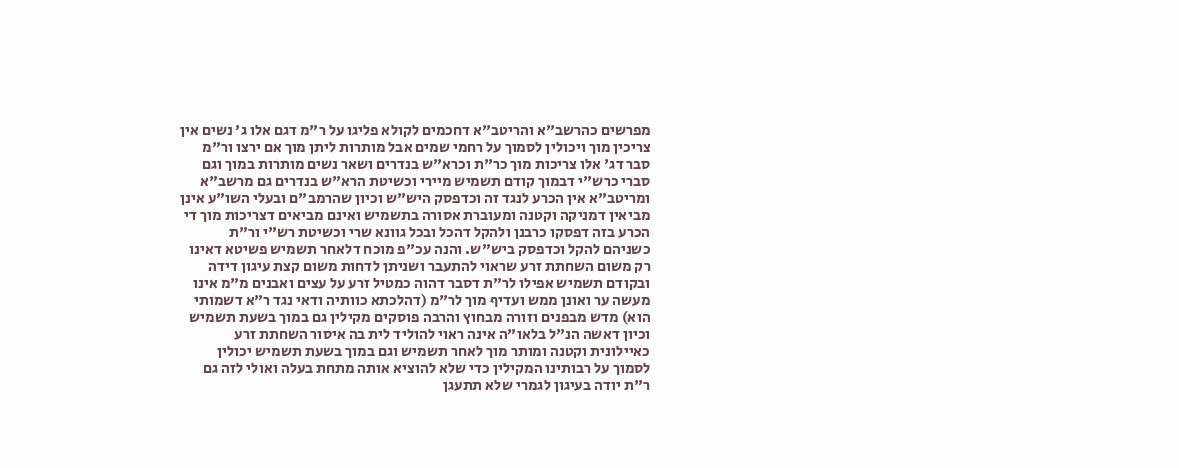מפרשים כהרשב"א והריטב"א דחכמים לקולא פליגו על ר"מ דגם אלו ג' נשים אין צריכין מוך ויכולין לסמוך על רחמי שמים אבל מותרות ליתן מוך אם ירצו ור"מ סבר דג' אלו צריכות מוך כר"ת וכרא"ש בנדרים ושאר נשים מותרות במוך וגם סברי כרש"י דבמוך קודם תשמיש מיירי וכשיטת הרא"ש בנדרים גם מרשב"א ומריטב"א אין הכרע לנגד זה וכדפסק היש"ש וכיון שהרמב"ם ובעלי השו"ע אינן מביאין דמניקה וקטנה ומעוברת אסורה בתשמיש ואינם מביאים דצריכות מוך די הכרע בזה דפסקו כרבנן ולהקל דהכל ובכל גוונא שרי וכשיטת רש"י ור"ת כשניהם להקל וכדפסק ביש"ש. והנה עכ"פ מוכח דלאחר תשמיש פשיטא דאינו רק משום השחתת זרע שראוי להתעבר ושניתן לדחות משום קצת עיגון דידה ובקודם תשמיש אפילו לר"ת דסבר דהוה כמטיל זרע על עצים ואבנים מ"מ אינו מעשה ער ואונן ממש ועדיף מוך לר"מ (דהלכתא כוותיה ודאי נגד ר"א דשמותי הוא) מדש מבפנים וזורה מבחוץ והרבה פוסקים מקילין גם במוך בשעת תשמיש וכיון דאשה הנ"ל בלאו"ה אינה ראוי להוליד לית בה איסור השחתת זרע כאיילונית וקטנה ומותר מוך לאחר תשמיש וגם במוך בשעת תשמיש יכולין לסמוך על רבותינו המקילין כדי שלא להוציא אותה מתחת בעלה ואולי לזה גם ר"ת יודה בעיגון לגמרי שלא תתעגן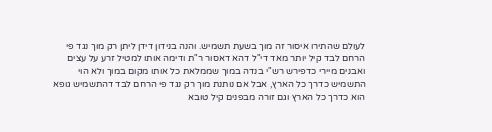לעולם שהתירו איסור זה מוך בשעת תשמיש. והנה בנידון דידן ליתן רק מוך נגד פי הרחם לבד קיל יותר מאד די"ל דהא דאסור ר"ת ודימה אותו למטיל זרע על עצים ואבנים מיירי כדפירש רש"י בנדה במוך שממלאת כל אותו מקום במוך ולא הוי התשמיש כדרך כל הארץ, אבל אם נותנת מוך רק נגד פי הרחם לבד דהתשמיש גופא הוא כדרך כל הארץ וגם זורה מבפנים קיל טובא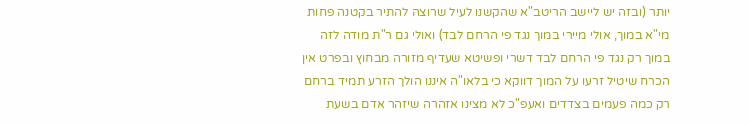יותר (ובזה יש ליישב הריטב"א שהקשנו לעיל שרוצה להתיר בקטנה פחות מי"א במוך, אולי מיירי במוך נגד פי הרחם לבד) ואולי גם ר"ת מודה לזה במוך רק נגד פי הרחם לבד דשרי ופשיטא שעדיף מזורה מבחוץ ובפרט אין הכרח שיטיל זרעו על המוך דווקא כי בלאו"ה איננו הולך הזרע תמיד ברחם רק כמה פעמים בצדדים ואעפ"כ לא מצינו אזהרה שיזהר אדם בשעת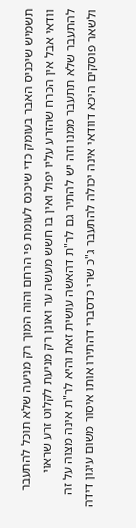תשמיש שיכניס האבר בעומק כדי שיכנס לעומת פי הרחם והוה המוך רק מניעה שלא תוכל להתעבר וודאי אבל אין הכרח שהזרע עליו יפול ואין בו חשש מעשה ער ואונן רק מניעת לקלוט זרע שראוי להתעבר שלא תתעבר ממנו וזה יש להתיר גם לר"ת דהאשה עושית זאת והיא לר"ת אינה מצוה על זה ולשאר פוסקים היכא דוודאי אינה יכולה להתעבר ג"כ שרי כדסברי דהתירו אותו איסור משום עיגון דידה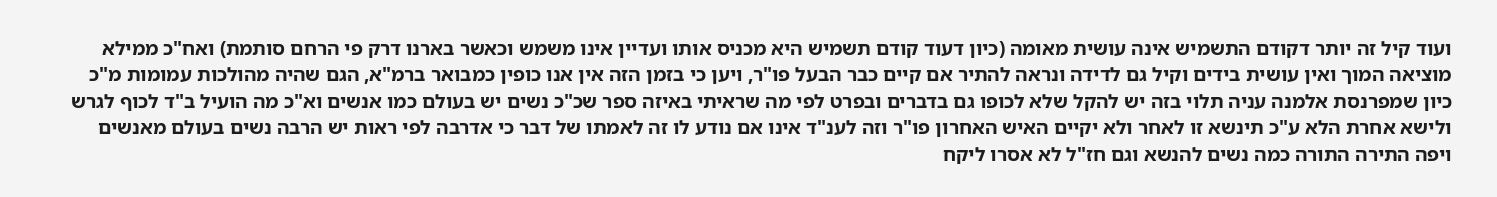ועוד קיל זה יותר דקודם התשמיש אינה עושית מאומה (כיון דעוד קודם תשמיש היא מכניס אותו ועדיין אינו משמש וכאשר בארנו דרק פי הרחם סותמת) ואח"כ ממילא מוציאה המוך ואין עושית בידים וקיל גם לדידה ונראה להתיר אם קיים כבר הבעל פו"ר, ויען כי בזמן הזה אין אנו כופין כמבואר ברמ"א, הגם שהיה מהולכות עמומות מ"כ כיון שמפרנסת אלמנה עניה תלוי בזה יש להקל שלא לכופו גם בדברים ובפרט לפי מה שראיתי באיזה ספר שכ"כ נשים יש בעולם כמו אנשים וא"כ מה הועיל ב"ד לכוף לגרש ולישא אחרת הלא ע"כ תינשא זו לאחר ולא יקיים האיש האחרון פו"ר וזה לענ"ד אינו אם נודע לו זה לאמתו של דבר כי אדרבה לפי ראות יש הרבה נשים בעולם מאנשים ויפה התירה התורה כמה נשים להנשא וגם חז"ל לא אסרו ליקח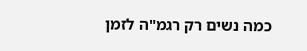כמה נשים רק רגמ"ה לזמן